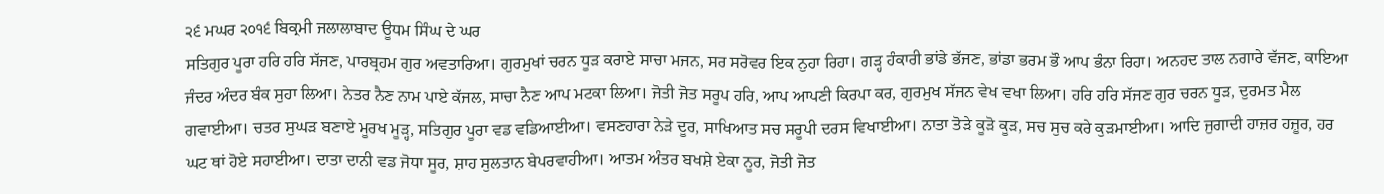੨੬ ਮਘਰ ੨੦੧੬ ਬਿਕ੍ਰਮੀ ਜਲਾਲਾਬਾਦ ਊਧਮ ਸਿੰਘ ਦੇ ਘਰ
ਸਤਿਗੁਰ ਪੂਰਾ ਹਰਿ ਹਰਿ ਸੱਜਣ, ਪਾਰਬ੍ਰਹਮ ਗੁਰ ਅਵਤਾਰਿਆ। ਗੁਰਮੁਖਾਂ ਚਰਨ ਧੂੜ ਕਰਾਏ ਸਾਚਾ ਮਜਨ, ਸਰ ਸਰੋਵਰ ਇਕ ਨੁਹਾ ਰਿਹਾ। ਗੜ੍ਹ ਹੰਕਾਰੀ ਭਾਂਡੇ ਭੱਜਣ, ਭਾਂਡਾ ਭਰਮ ਭੌ ਆਪ ਭੰਨਾ ਰਿਹਾ। ਅਨਹਦ ਤਾਲ ਨਗਾਰੇ ਵੱਜਣ, ਕਾਇਆ ਜੰਦਰ ਅੰਦਰ ਬੰਕ ਸੁਹਾ ਲਿਆ। ਨੇਤਰ ਨੈਣ ਨਾਮ ਪਾਏ ਕੱਜਲ, ਸਾਚਾ ਨੈਣ ਆਪ ਮਟਕਾ ਲਿਆ। ਜੋਤੀ ਜੋਤ ਸਰੂਪ ਹਰਿ, ਆਪ ਆਪਣੀ ਕਿਰਪਾ ਕਰ, ਗੁਰਮੁਖ ਸੱਜਨ ਵੇਖ ਵਖਾ ਲਿਆ। ਹਰਿ ਹਰਿ ਸੱਜਣ ਗੁਰ ਚਰਨ ਧੂੜ, ਦੁਰਮਤ ਮੈਲ ਗਵਾਈਆ। ਚਤਰ ਸੁਘੜ ਬਣਾਏ ਮੂਰਖ ਮੂੜ੍ਹ, ਸਤਿਗੁਰ ਪੂਰਾ ਵਡ ਵਡਿਆਈਆ। ਵਸਣਹਾਰਾ ਨੇੜੇ ਦੂਰ, ਸਾਖਿਆਤ ਸਚ ਸਰੂਪੀ ਦਰਸ ਵਿਖਾਈਆ। ਨਾਤਾ ਤੋੜੇ ਕੂੜੋ ਕੂੜ, ਸਚ ਸੁਚ ਕਰੇ ਕੁੜਮਾਈਆ। ਆਦਿ ਜੁਗਾਦੀ ਹਾਜ਼ਰ ਹਜ਼ੂਰ, ਹਰ ਘਟ ਥਾਂ ਹੋਏ ਸਹਾਈਆ। ਦਾਤਾ ਦਾਨੀ ਵਡ ਜੋਧਾ ਸੂਰ, ਸ਼ਾਹ ਸੁਲਤਾਨ ਬੇਪਰਵਾਹੀਆ। ਆਤਮ ਅੰਤਰ ਬਖਸ਼ੇ ਏਕਾ ਨੂਰ, ਜੋਤੀ ਜੋਤ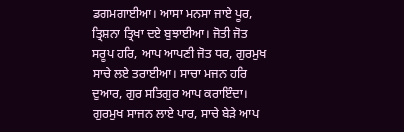ਡਗਮਗਾਈਆ। ਆਸਾ ਮਨਸਾ ਜਾਏ ਪੂਰ, ਤ੍ਰਿਸ਼ਨਾ ਤ੍ਰਿਖਾ ਦਏ ਬੁਝਾਈਆ। ਜੋਤੀ ਜੋਤ ਸਰੂਪ ਹਰਿ, ਆਪ ਆਪਣੀ ਜੋਤ ਧਰ, ਗੁਰਮੁਖ ਸਾਚੇ ਲਏ ਤਰਾਈਆ। ਸਾਚਾ ਮਜਨ ਹਰਿ ਦੁਆਰ, ਗੁਰ ਸਤਿਗੁਰ ਆਪ ਕਰਾਇੰਦਾ। ਗੁਰਮੁਖ ਸਾਜਨ ਲਾਏ ਪਾਰ, ਸਾਚੇ ਬੇੜੇ ਆਪ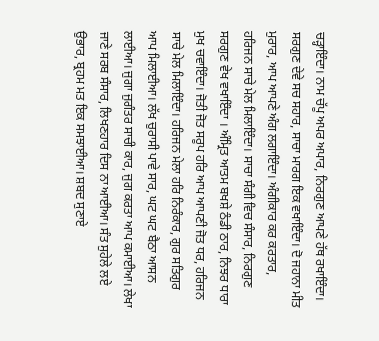ਚੜ੍ਹਾਇੰਦਾ। ਨਾਮ ਚੱਪੂ ਅਪਰ ਅਪਾਰ, ਨਿਰਗੁਣ ਆਪਣੇ ਹੱਥ ਰਖਾਇੰਦਾ। ਸਰਗੁਣ ਦੇਵੇ ਸਚ ਸਹਾਰ, ਸਾਚਾ ਮਾਰਗ ਇਕ ਵਖਾਇੰਦਾ। ਦੋ ਜਹਾਨਾ ਮੀਤ ਮੁਰਾਰ, ਆਪ ਆਪਣੇ ਅੰਗ ਲਗਾਇੰਦਾ। ਅੰਗੀਕਾਰ ਕਰ ਕਰਤਾਰ, ਹਰਿਜਨ ਸਾਚੇ ਮੇਲ ਮਿਲਾਇੰਦਾ। ਸਾਚਾ ਸੰਗੀ ਵਿਚ ਸੰਸਾਰ, ਨਿਰਗੁਣ ਸਰਗੁਣ ਵੇਖ ਵਖਾਇੰਦਾ । ਅੰਮ੍ਰਿਤ ਆਤਮ ਬਖਸ਼ੇ ਠੰਡੀ ਠਾਰ, ਨਿਝਰ ਧਾਰਾ ਮੁਖ ਚਵਾਇੰਦਾ। ਜੋਤੀ ਜੋਤ ਸਰੂਪ ਹਰਿ ਆਪ ਆਪਣੀ ਜੋਤ ਧਰ, ਹਰਿਜਨ ਸਾਚੇ ਮੇਲ ਮਿਲਾਇੰਦਾ। ਹਰਿਜਨ ਮੇਲਾ ਹਰਿ ਨਿਰੰਕਾਰ, ਗੁਰ ਸਤਿਗੁਰ ਆਪ ਮਿਲਾਈਆ। ਲੱਖ ਚੁਰਾਸੀ ਪਾਵੇ ਸਾਰ, ਘਟ ਘਟ ਬੈਠਾ ਆਸਨ ਲਾਈਆ। ਜੁਗਾ ਜੁਗੰਤਰ ਸਾਚੀ ਕਾਰ, ਜੁਗ ਕਰਤਾ ਆਪ ਕਮਾਈਆ। ਲੇਖਾ ਜਾਣੇ ਸਰਬ ਸੰਸਾਰ, ਲਿਖਣਹਾਰ ਦਿਸ ਨਾ ਆਈਆ। ਸੰਤ ਸੁਹੇਲੇ ਲਏ ਉਭਾਰ, ਬ੍ਰਹਮ ਮਤ ਇਕ ਸਮਝਾਈਆ। ਸ਼ਬਦ ਸੁਣਾਏ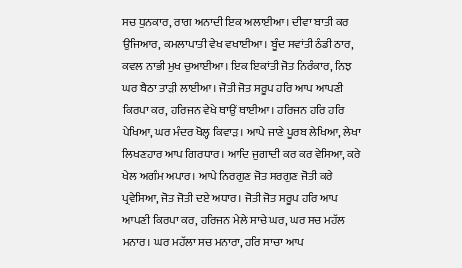ਸਚ ਧੁਨਕਾਰ, ਰਾਗ ਅਨਾਦੀ ਇਕ ਅਲਾਈਆ। ਦੀਵਾ ਬਾਤੀ ਕਰ ਉਜਿਆਰ, ਕਮਲਾਪਾਤੀ ਵੇਖ ਵਖਾਈਆ। ਬੂੰਦ ਸਵਾਂਤੀ ਠੰਡੀ ਠਾਰ, ਕਵਲ ਨਾਭੀ ਮੁਖ ਚੁਆਈਆ। ਇਕ ਇਕਾਂਤੀ ਜੋਤ ਨਿਰੰਕਾਰ, ਨਿਝ ਘਰ ਬੈਠਾ ਤਾੜੀ ਲਾਈਆ। ਜੋਤੀ ਜੋਤ ਸਰੂਪ ਹਰਿ ਆਪ ਆਪਣੀ ਕਿਰਪਾ ਕਰ, ਹਰਿਜਨ ਵੇਖੇ ਥਾਉਂ ਥਾਈਆ। ਹਰਿਜਨ ਹਰਿ ਹਰਿ ਪੇਖਿਆ, ਘਰ ਮੰਦਰ ਖੋਲ੍ਹ ਕਿਵਾੜ। ਆਪੇ ਜਾਣੇ ਪੂਰਬ ਲੇਖਿਆ, ਲੇਖਾ ਲਿਖਣਹਾਰ ਆਪ ਗਿਰਧਾਰ। ਆਦਿ ਜੁਗਾਦੀ ਕਰ ਕਰ ਵੇਸਿਆ, ਕਰੇ ਖੇਲ ਅਗੰਮ ਅਪਾਰ। ਆਪੇ ਨਿਰਗੁਣ ਜੋਤ ਸਰਗੁਣ ਜੋਤੀ ਕਰੇ ਪ੍ਰਵੇਸਿਆ, ਜੋਤ ਜੋਤੀ ਦਏ ਅਧਾਰ। ਜੋਤੀ ਜੋਤ ਸਰੂਪ ਹਰਿ ਆਪ ਆਪਣੀ ਕਿਰਪਾ ਕਰ, ਹਰਿਜਨ ਮੇਲੇ ਸਾਚੇ ਘਰ, ਘਰ ਸਚ ਮਹੱਲ ਮਨਾਰ। ਘਰ ਮਹੱਲਾ ਸਚ ਮਨਾਰਾ, ਹਰਿ ਸਾਚਾ ਆਪ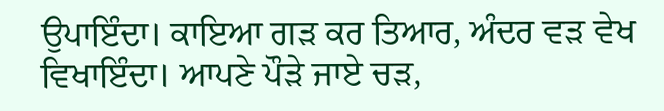ਉਪਾਇੰਦਾ। ਕਾਇਆ ਗੜ ਕਰ ਤਿਆਰ, ਅੰਦਰ ਵੜ ਵੇਖ ਵਿਖਾਇੰਦਾ। ਆਪਣੇ ਪੌੜੇ ਜਾਏ ਚੜ,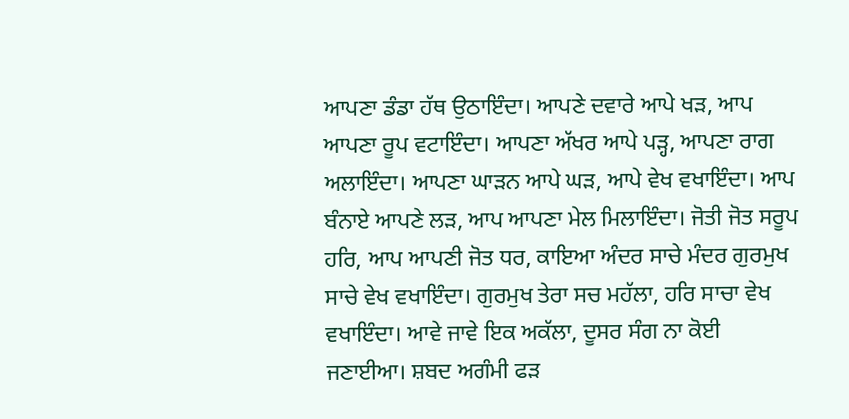ਆਪਣਾ ਡੰਡਾ ਹੱਥ ਉਠਾਇੰਦਾ। ਆਪਣੇ ਦਵਾਰੇ ਆਪੇ ਖੜ, ਆਪ ਆਪਣਾ ਰੂਪ ਵਟਾਇੰਦਾ। ਆਪਣਾ ਅੱਖਰ ਆਪੇ ਪੜ੍ਹ, ਆਪਣਾ ਰਾਗ ਅਲਾਇੰਦਾ। ਆਪਣਾ ਘਾੜਨ ਆਪੇ ਘੜ, ਆਪੇ ਵੇਖ ਵਖਾਇੰਦਾ। ਆਪ ਬੰਨਾਏ ਆਪਣੇ ਲੜ, ਆਪ ਆਪਣਾ ਮੇਲ ਮਿਲਾਇੰਦਾ। ਜੋਤੀ ਜੋਤ ਸਰੂਪ ਹਰਿ, ਆਪ ਆਪਣੀ ਜੋਤ ਧਰ, ਕਾਇਆ ਅੰਦਰ ਸਾਚੇ ਮੰਦਰ ਗੁਰਮੁਖ ਸਾਚੇ ਵੇਖ ਵਖਾਇੰਦਾ। ਗੁਰਮੁਖ ਤੇਰਾ ਸਚ ਮਹੱਲਾ, ਹਰਿ ਸਾਚਾ ਵੇਖ ਵਖਾਇੰਦਾ। ਆਵੇ ਜਾਵੇ ਇਕ ਅਕੱਲਾ, ਦੂਸਰ ਸੰਗ ਨਾ ਕੋਈ ਜਣਾਈਆ। ਸ਼ਬਦ ਅਗੰਮੀ ਫੜ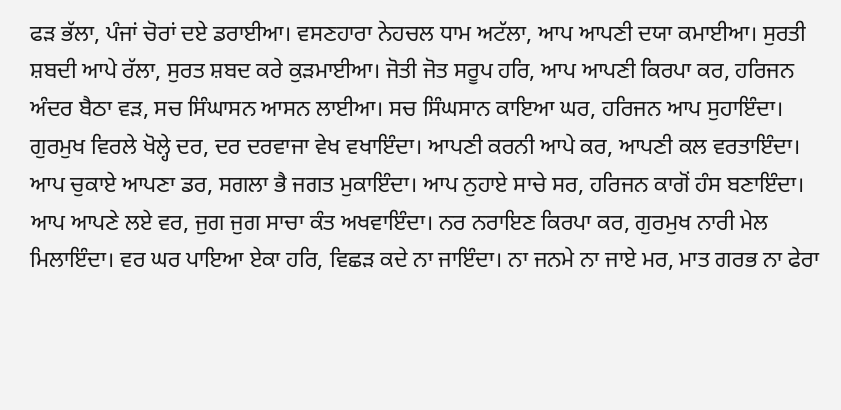ਫੜ ਭੱਲਾ, ਪੰਜਾਂ ਚੋਰਾਂ ਦਏ ਡਰਾਈਆ। ਵਸਣਹਾਰਾ ਨੇਹਚਲ ਧਾਮ ਅਟੱਲਾ, ਆਪ ਆਪਣੀ ਦਯਾ ਕਮਾਈਆ। ਸੁਰਤੀ ਸ਼ਬਦੀ ਆਪੇ ਰੱਲਾ, ਸੁਰਤ ਸ਼ਬਦ ਕਰੇ ਕੁੜਮਾਈਆ। ਜੋਤੀ ਜੋਤ ਸਰੂਪ ਹਰਿ, ਆਪ ਆਪਣੀ ਕਿਰਪਾ ਕਰ, ਹਰਿਜਨ ਅੰਦਰ ਬੈਠਾ ਵੜ, ਸਚ ਸਿੰਘਾਸਨ ਆਸਨ ਲਾਈਆ। ਸਚ ਸਿੰਘਸਾਨ ਕਾਇਆ ਘਰ, ਹਰਿਜਨ ਆਪ ਸੁਹਾਇੰਦਾ। ਗੁਰਮੁਖ ਵਿਰਲੇ ਖੋਲ੍ਹੇ ਦਰ, ਦਰ ਦਰਵਾਜਾ ਵੇਖ ਵਖਾਇੰਦਾ। ਆਪਣੀ ਕਰਨੀ ਆਪੇ ਕਰ, ਆਪਣੀ ਕਲ ਵਰਤਾਇੰਦਾ। ਆਪ ਚੁਕਾਏ ਆਪਣਾ ਡਰ, ਸਗਲਾ ਭੈ ਜਗਤ ਮੁਕਾਇੰਦਾ। ਆਪ ਨੁਹਾਏ ਸਾਚੇ ਸਰ, ਹਰਿਜਨ ਕਾਗੋਂ ਹੰਸ ਬਣਾਇੰਦਾ। ਆਪ ਆਪਣੇ ਲਏ ਵਰ, ਜੁਗ ਜੁਗ ਸਾਚਾ ਕੰਤ ਅਖਵਾਇੰਦਾ। ਨਰ ਨਰਾਇਣ ਕਿਰਪਾ ਕਰ, ਗੁਰਮੁਖ ਨਾਰੀ ਮੇਲ ਮਿਲਾਇੰਦਾ। ਵਰ ਘਰ ਪਾਇਆ ਏਕਾ ਹਰਿ, ਵਿਛੜ ਕਦੇ ਨਾ ਜਾਇੰਦਾ। ਨਾ ਜਨਮੇ ਨਾ ਜਾਏ ਮਰ, ਮਾਤ ਗਰਭ ਨਾ ਫੇਰਾ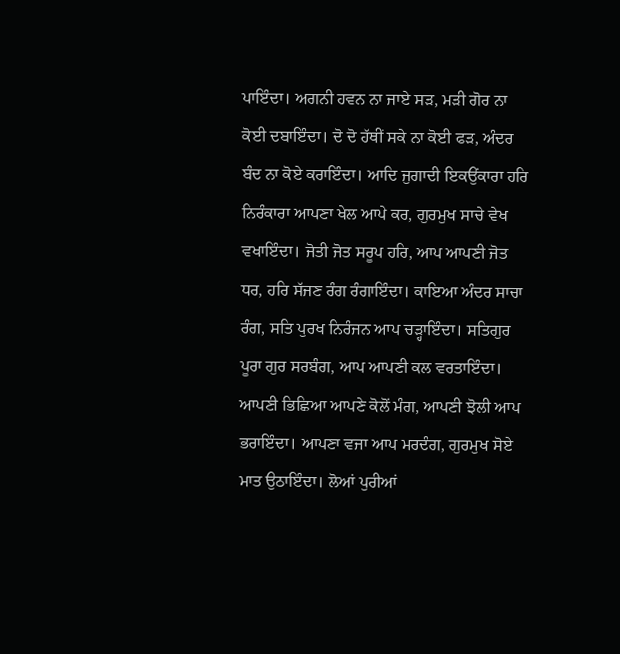ਪਾਇੰਦਾ। ਅਗਨੀ ਹਵਨ ਨਾ ਜਾਏ ਸੜ, ਮੜੀ ਗੋਰ ਨਾ ਕੋਈ ਦਬਾਇੰਦਾ। ਦੋ ਦੋ ਹੱਥੀਂ ਸਕੇ ਨਾ ਕੋਈ ਫੜ, ਅੰਦਰ ਬੰਦ ਨਾ ਕੋਏ ਕਰਾਇੰਦਾ। ਆਦਿ ਜੁਗਾਦੀ ਇਕਉਂਕਾਰਾ ਹਰਿ ਨਿਰੰਕਾਰਾ ਆਪਣਾ ਖੇਲ ਆਪੇ ਕਰ, ਗੁਰਮੁਖ ਸਾਚੇ ਵੇਖ ਵਖਾਇੰਦਾ। ਜੋਤੀ ਜੋਤ ਸਰੂਪ ਹਰਿ, ਆਪ ਆਪਣੀ ਜੋਤ ਧਰ, ਹਰਿ ਸੱਜਣ ਰੰਗ ਰੰਗਾਇੰਦਾ। ਕਾਇਆ ਅੰਦਰ ਸਾਚਾ ਰੰਗ, ਸਤਿ ਪੁਰਖ ਨਿਰੰਜਨ ਆਪ ਚੜ੍ਹਾਇੰਦਾ। ਸਤਿਗੁਰ ਪੂਰਾ ਗੁਰ ਸਰਬੰਗ, ਆਪ ਆਪਣੀ ਕਲ ਵਰਤਾਇੰਦਾ। ਆਪਣੀ ਭਿਛਿਆ ਆਪਣੇ ਕੋਲੋਂ ਮੰਗ, ਆਪਣੀ ਝੋਲੀ ਆਪ ਭਰਾਇੰਦਾ। ਆਪਣਾ ਵਜਾ ਆਪ ਮਰਦੰਗ, ਗੁਰਮੁਖ ਸੋਏ ਮਾਤ ਉਠਾਇੰਦਾ। ਲੋਆਂ ਪੁਰੀਆਂ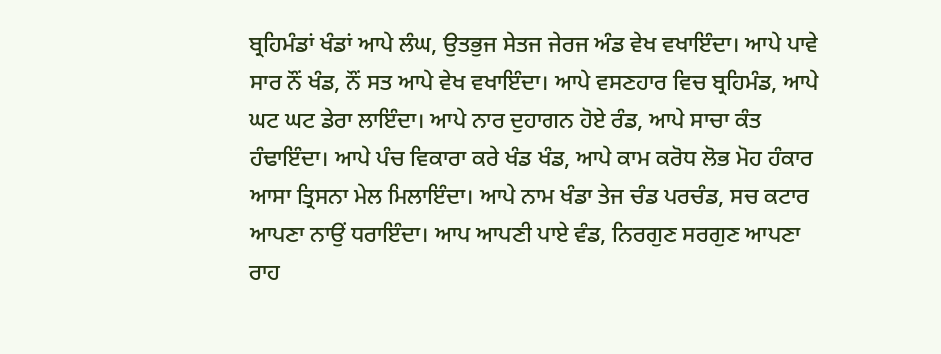ਬ੍ਰਹਿਮੰਡਾਂ ਖੰਡਾਂ ਆਪੇ ਲੰਘ, ਉਤਭੁਜ ਸੇਤਜ ਜੇਰਜ ਅੰਡ ਵੇਖ ਵਖਾਇੰਦਾ। ਆਪੇ ਪਾਵੇ ਸਾਰ ਨੌਂ ਖੰਡ, ਨੌਂ ਸਤ ਆਪੇ ਵੇਖ ਵਖਾਇੰਦਾ। ਆਪੇ ਵਸਣਹਾਰ ਵਿਚ ਬ੍ਰਹਿਮੰਡ, ਆਪੇ ਘਟ ਘਟ ਡੇਰਾ ਲਾਇੰਦਾ। ਆਪੇ ਨਾਰ ਦੁਹਾਗਨ ਹੋਏ ਰੰਡ, ਆਪੇ ਸਾਚਾ ਕੰਤ ਹੰਢਾਇੰਦਾ। ਆਪੇ ਪੰਚ ਵਿਕਾਰਾ ਕਰੇ ਖੰਡ ਖੰਡ, ਆਪੇ ਕਾਮ ਕਰੋਧ ਲੋਭ ਮੋਹ ਹੰਕਾਰ ਆਸਾ ਤ੍ਰਿਸਨਾ ਮੇਲ ਮਿਲਾਇੰਦਾ। ਆਪੇ ਨਾਮ ਖੰਡਾ ਤੇਜ ਚੰਡ ਪਰਚੰਡ, ਸਚ ਕਟਾਰ ਆਪਣਾ ਨਾਉਂ ਧਰਾਇੰਦਾ। ਆਪ ਆਪਣੀ ਪਾਏ ਵੰਡ, ਨਿਰਗੁਣ ਸਰਗੁਣ ਆਪਣਾ ਰਾਹ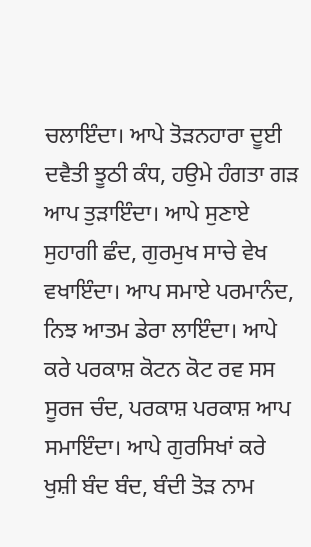ਚਲਾਇੰਦਾ। ਆਪੇ ਤੋੜਨਹਾਰਾ ਦੂਈ ਦਵੈਤੀ ਝੂਠੀ ਕੰਧ, ਹਉਮੇ ਹੰਗਤਾ ਗੜ ਆਪ ਤੁੜਾਇੰਦਾ। ਆਪੇ ਸੁਣਾਏ ਸੁਹਾਗੀ ਛੰਦ, ਗੁਰਮੁਖ ਸਾਚੇ ਵੇਖ ਵਖਾਇੰਦਾ। ਆਪ ਸਮਾਏ ਪਰਮਾਨੰਦ, ਨਿਝ ਆਤਮ ਡੇਰਾ ਲਾਇੰਦਾ। ਆਪੇ ਕਰੇ ਪਰਕਾਸ਼ ਕੋਟਨ ਕੋਟ ਰਵ ਸਸ ਸੂਰਜ ਚੰਦ, ਪਰਕਾਸ਼ ਪਰਕਾਸ਼ ਆਪ ਸਮਾਇੰਦਾ। ਆਪੇ ਗੁਰਸਿਖਾਂ ਕਰੇ ਖੁਸ਼ੀ ਬੰਦ ਬੰਦ, ਬੰਦੀ ਤੋੜ ਨਾਮ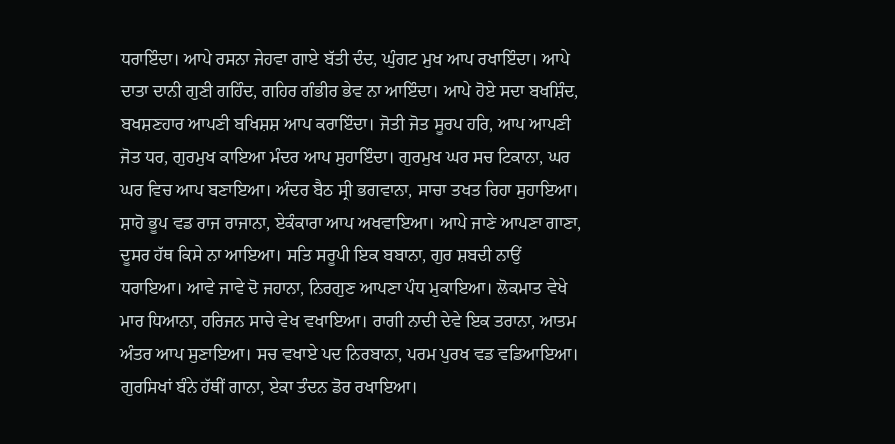ਧਰਾਇੰਦਾ। ਆਪੇ ਰਸਨਾ ਜੇਹਵਾ ਗਾਏ ਬੱਤੀ ਦੰਦ, ਘੁੰਗਟ ਮੁਖ ਆਪ ਰਖਾਇੰਦਾ। ਆਪੇ ਦਾਤਾ ਦਾਨੀ ਗੁਣੀ ਗਹਿੰਦ, ਗਹਿਰ ਗੰਭੀਰ ਭੇਵ ਨਾ ਆਇੰਦਾ। ਆਪੇ ਹੋਏ ਸਦਾ ਬਖਸ਼ਿੰਦ, ਬਖਸ਼ਣਹਾਰ ਆਪਣੀ ਬਖਿਸ਼ਸ਼ ਆਪ ਕਰਾਇੰਦਾ। ਜੋਤੀ ਜੋਤ ਸੂਰਪ ਹਰਿ, ਆਪ ਆਪਣੀ ਜੋਤ ਧਰ, ਗੁਰਮੁਖ ਕਾਇਆ ਮੰਦਰ ਆਪ ਸੁਹਾਇੰਦਾ। ਗੁਰਮੁਖ ਘਰ ਸਚ ਟਿਕਾਨਾ, ਘਰ ਘਰ ਵਿਚ ਆਪ ਬਣਾਇਆ। ਅੰਦਰ ਬੈਠ ਸ੍ਰੀ ਭਗਵਾਨਾ, ਸਾਚਾ ਤਖਤ ਰਿਹਾ ਸੁਹਾਇਆ। ਸ਼ਾਹੋ ਭੂਪ ਵਡ ਰਾਜ ਰਾਜਾਨਾ, ਏਕੰਕਾਰਾ ਆਪ ਅਖਵਾਇਆ। ਆਪੇ ਜਾਣੇ ਆਪਣਾ ਗਾਣਾ, ਦੂਸਰ ਹੱਥ ਕਿਸੇ ਨਾ ਆਇਆ। ਸਤਿ ਸਰੂਪੀ ਇਕ ਬਬਾਨਾ, ਗੁਰ ਸ਼ਬਦੀ ਨਾਉਂ ਧਰਾਇਆ। ਆਵੇ ਜਾਵੇ ਦੋ ਜਹਾਨਾ, ਨਿਰਗੁਣ ਆਪਣਾ ਪੰਧ ਮੁਕਾਇਆ। ਲੋਕਮਾਤ ਵੇਖੇ ਮਾਰ ਧਿਆਨਾ, ਹਰਿਜਨ ਸਾਚੇ ਵੇਖ ਵਖਾਇਆ। ਰਾਗੀ ਨਾਦੀ ਦੇਵੇ ਇਕ ਤਰਾਨਾ, ਆਤਮ ਅੰਤਰ ਆਪ ਸੁਣਾਇਆ। ਸਚ ਵਖਾਏ ਪਦ ਨਿਰਬਾਨਾ, ਪਰਮ ਪੁਰਖ ਵਡ ਵਡਿਆਇਆ। ਗੁਰਸਿਖਾਂ ਬੰਨੇ ਹੱਥੀਂ ਗਾਨਾ, ਏਕਾ ਤੰਦਨ ਡੋਰ ਰਖਾਇਆ।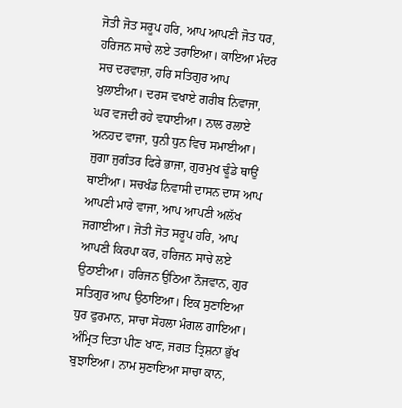ਜੋਤੀ ਜੋਤ ਸਰੂਪ ਹਰਿ, ਆਪ ਆਪਣੀ ਜੋਤ ਧਰ, ਹਰਿਜਨ ਸਾਚੇ ਲਏ ਤਰਾਇਆ। ਕਾਇਆ ਮੰਦਰ ਸਚ ਦਰਵਾਜ਼ਾ, ਹਰਿ ਸਤਿਗੁਰ ਆਪ ਖੁਲਾਈਆ। ਦਰਸ ਵਖਾਏ ਗਰੀਬ ਨਿਵਾਜਾ, ਘਰ ਵਜਦੀ ਰਹੇ ਵਧਾਈਆ। ਨਾਲ ਰਲਾਏ ਅਨਹਦ ਵਾਜਾ, ਧੁਨੀ ਧੁਨ ਵਿਚ ਸਮਾਈਆ। ਜੁਗਾ ਜੁਗੰਤਰ ਫਿਰੇ ਭਾਜਾ, ਗੁਰਮੁਖ ਢੂੰਡੇ ਥਾਉਂ ਥਾਈਂਆ। ਸਚਖੰਡ ਨਿਵਾਸੀ ਦਾਸਨ ਦਾਸ ਆਪ ਆਪਣੀ ਮਾਰੇ ਵਾਜਾ, ਆਪ ਆਪਣੀ ਅਲੱਖ ਜਗਾਈਆ। ਜੋਤੀ ਜੋਤ ਸਰੂਪ ਹਰਿ, ਆਪ ਆਪਣੀ ਕਿਰਪਾ ਕਰ, ਹਰਿਜਨ ਸਾਚੇ ਲਏ ਉਠਾਈਆ। ਹਰਿਜਨ ਉਠਿਆ ਨੌਜਵਾਨ, ਗੁਰ ਸਤਿਗੁਰ ਆਪ ਉਠਾਇਆ। ਇਕ ਸੁਣਾਇਆ ਧੁਰ ਫੁਰਮਾਨ, ਸਾਚਾ ਸੋਹਲਾ ਮੰਗਲ ਗਾਇਆ। ਅੰਮ੍ਰਿਤ ਦਿਤਾ ਪੀਣ ਖਾਣ, ਜਗਤ ਤ੍ਰਿਸ਼ਨਾ ਭੁੱਖ ਬੁਝਾਇਆ। ਨਾਮ ਸੁਣਾਇਆ ਸਾਚਾ ਕਾਨ,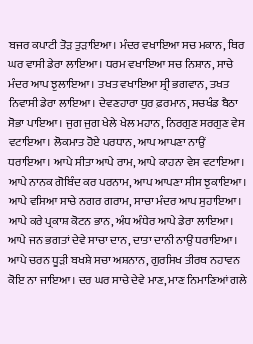ਬਜਰ ਕਪਾਟੀ ਤੋੜ ਤੁੜਾਇਆ। ਮੰਦਰ ਵਖਾਇਆ ਸਚ ਮਕਾਨ, ਥਿਰ ਘਰ ਵਾਸੀ ਡੇਰਾ ਲਾਇਆ। ਧਰਮ ਵਖਾਇਆ ਸਚ ਨਿਸ਼ਾਨ, ਸਾਚੇ ਮੰਦਰ ਆਪ ਝੁਲਾਇਆ। ਤਖਤ ਵਖਾਇਆ ਸ੍ਰੀ ਭਗਵਾਨ, ਤਖਤ ਨਿਵਾਸੀ ਡੇਰਾ ਲਾਇਆ। ਦੇਵਣਹਾਰਾ ਧੁਰ ਫ਼ਰਮਾਨ, ਸਚਖੰਡ ਬੈਠਾ ਸੋਭਾ ਪਾਇਆ। ਜੁਗ ਜੁਗ ਖੇਲੇ ਖੇਲ ਮਹਾਨ, ਨਿਰਗੁਣ ਸਰਗੁਣ ਵੇਸ ਵਟਾਇਆ। ਲੋਕਮਾਤ ਹੋਏ ਪਰਧਾਨ, ਆਪ ਆਪਣਾ ਨਾਉਂ ਧਰਾਇਆ। ਆਪੇ ਸੀਤਾ ਆਪੇ ਰਾਮ, ਆਪੇ ਕਾਹਨਾ ਵੇਸ ਵਟਾਇਆ। ਆਪੇ ਨਾਨਕ ਗੋਬਿੰਦ ਕਰ ਪਰਨਾਮ, ਆਪ ਆਪਣਾ ਸੀਸ ਝੁਕਾਇਆ। ਆਪੇ ਵਸਿਆ ਸਾਚੇ ਨਗਰ ਗਰਾਮ, ਸਾਚਾ ਮੰਦਰ ਆਪ ਸੁਹਾਇਆ। ਆਪੇ ਕਰੇ ਪ੍ਰਕਾਸ਼ ਕੋਟਨ ਭਾਨ, ਅੰਧ ਅੰਧੇਰ ਆਪੇ ਡੇਰਾ ਲਾਇਆ। ਆਪੇ ਜਨ ਭਗਤਾਂ ਦੇਵੇ ਸਾਚਾ ਦਾਨ, ਦਾਤਾ ਦਾਨੀ ਨਾਉਂ ਧਰਾਇਆ। ਆਪੇ ਚਰਨ ਧੂੜੀ ਬਖਸ਼ੇ ਸਚਾ ਅਸ਼ਨਾਨ, ਗੁਰਸਿਖ ਤੀਰਥ ਨਹਾਵਨ ਕੋਇ ਨਾ ਜਾਇਆ। ਦਰ ਘਰ ਸਾਚੇ ਦੇਵੇ ਮਾਣ, ਮਾਣ ਨਿਮਾਣਿਆਂ ਗਲੇ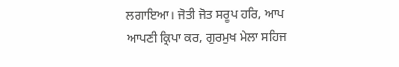ਲਗਾਇਆ। ਜੋਤੀ ਜੋਤ ਸਰੂਪ ਹਰਿ, ਆਪ ਆਪਣੀ ਕ੍ਰਿਪਾ ਕਰ, ਗੁਰਮੁਖ ਮੇਲਾ ਸਹਿਜ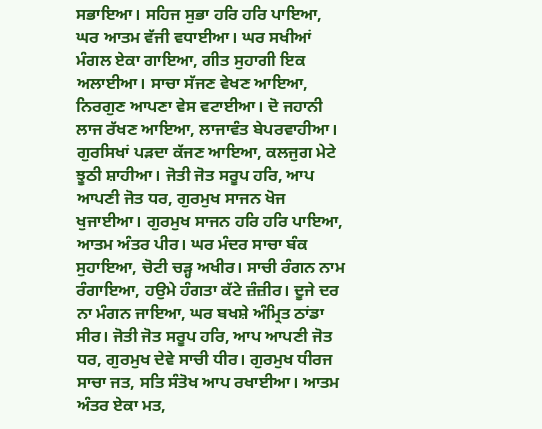ਸਭਾਇਆ। ਸਹਿਜ ਸੁਭਾ ਹਰਿ ਹਰਿ ਪਾਇਆ, ਘਰ ਆਤਮ ਵੱਜੀ ਵਧਾਈਆ। ਘਰ ਸਖੀਆਂ ਮੰਗਲ ਏਕਾ ਗਾਇਆ, ਗੀਤ ਸੁਹਾਗੀ ਇਕ ਅਲਾਈਆ। ਸਾਚਾ ਸੱਜਣ ਵੇਖਣ ਆਇਆ, ਨਿਰਗੁਣ ਆਪਣਾ ਵੇਸ ਵਟਾਈਆ। ਦੋ ਜਹਾਨੀ ਲਾਜ ਰੱਖਣ ਆਇਆ, ਲਾਜਾਵੰਤ ਬੇਪਰਵਾਹੀਆ। ਗੁਰਸਿਖਾਂ ਪੜਦਾ ਕੱਜਣ ਆਇਆ, ਕਲਜੁਗ ਮੇਟੇ ਝੂਠੀ ਸ਼ਾਹੀਆ। ਜੋਤੀ ਜੋਤ ਸਰੂਪ ਹਰਿ, ਆਪ ਆਪਣੀ ਜੋਤ ਧਰ, ਗੁਰਮੁਖ ਸਾਜਨ ਖੋਜ ਖੁਜਾਈਆ। ਗੁਰਮੁਖ ਸਾਜਨ ਹਰਿ ਹਰਿ ਪਾਇਆ, ਆਤਮ ਅੰਤਰ ਪੀਰ। ਘਰ ਮੰਦਰ ਸਾਚਾ ਬੰਕ ਸੁਹਾਇਆ, ਚੋਟੀ ਚੜ੍ਹ ਅਖੀਰ। ਸਾਚੀ ਰੰਗਨ ਨਾਮ ਰੰਗਾਇਆ, ਹਉਮੇ ਹੰਗਤਾ ਕੱਟੇ ਜ਼ੰਜ਼ੀਰ। ਦੂਜੇ ਦਰ ਨਾ ਮੰਗਨ ਜਾਇਆ, ਘਰ ਬਖਸ਼ੇ ਅੰਮ੍ਰਿਤ ਠਾਂਡਾ ਸੀਰ। ਜੋਤੀ ਜੋਤ ਸਰੂਪ ਹਰਿ, ਆਪ ਆਪਣੀ ਜੋਤ ਧਰ, ਗੁਰਮੁਖ ਦੇਵੇ ਸਾਚੀ ਧੀਰ। ਗੁਰਮੁਖ ਧੀਰਜ ਸਾਚਾ ਜਤ, ਸਤਿ ਸੰਤੋਖ ਆਪ ਰਖਾਈਆ। ਆਤਮ ਅੰਤਰ ਏਕਾ ਮਤ,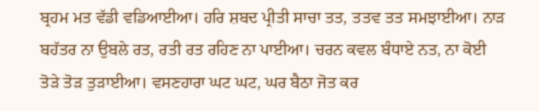ਬ੍ਰਹਮ ਮਤ ਵੱਡੀ ਵਡਿਆਈਆ। ਹਰਿ ਸ਼ਬਦ ਪ੍ਰੀਤੀ ਸਾਚਾ ਤਤ, ਤਤਵ ਤਤ ਸਮਝਾਈਆ। ਨਾੜ ਬਹੱਤਰ ਨਾ ਉਬਲੇ ਰਤ, ਰਤੀ ਰਤ ਰਹਿਣ ਨਾ ਪਾਈਆ। ਚਰਨ ਕਵਲ ਬੰਧਾਏ ਨਤ, ਨਾ ਕੋਈ ਤੋੜੇ ਤੋੜ ਤੁੜਾਈਆ। ਵਸਣਹਾਰਾ ਘਟ ਘਟ, ਘਰ ਬੈਠਾ ਜੋਤ ਕਰ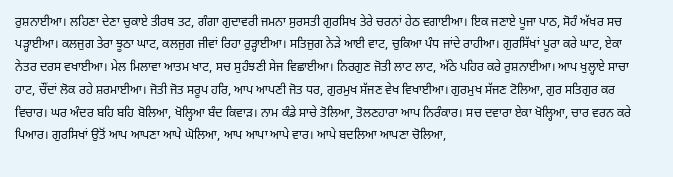ਰੁਸ਼ਨਾਈਆ। ਲਹਿਣਾ ਦੇਣਾ ਚੁਕਾਏ ਤੀਰਥ ਤਟ, ਗੰਗਾ ਗੁਦਾਵਰੀ ਜਮਨਾ ਸੁਰਸਤੀ ਗੁਰਸਿਖ ਤੇਰੇ ਚਰਨਾਂ ਹੇਠ ਵਗਾਈਆ। ਇਕ ਜਣਾਏ ਪੂਜਾ ਪਾਠ, ਸੋਹੰ ਅੱਖਰ ਸਚ ਪੜ੍ਹਾਈਆ। ਕਲਜੁਗ ਤੇਰਾ ਝੂਠਾ ਘਾਟ, ਕਲਜੁਗ ਜੀਵਾਂ ਰਿਹਾ ਰੁੜ੍ਹਾਈਆ। ਸਤਿਜੁਗ ਨੇੜੇ ਆਈ ਵਾਟ, ਚੁਕਿਆ ਪੰਧ ਜਾਂਦੇ ਰਾਹੀਆ। ਗੁਰਸਿੱਖਾਂ ਪੂਰਾ ਕਰੇ ਘਾਟ, ਏਕਾ ਨੇਤਰ ਦਰਸ ਵਖਾਈਆ। ਮੇਲ ਮਿਲਾਵਾ ਆਤਮ ਖਾਟ, ਸਚ ਸੁਹੰਝਣੀ ਸੇਜ ਵਿਛਾਈਆ। ਨਿਰਗੁਣ ਜੋਤੀ ਲਾਟ ਲਾਟ, ਅੱਠੇ ਪਹਿਰ ਕਰੇ ਰੁਸ਼ਨਾਈਆ। ਆਪ ਖੁਲ੍ਹਾਏ ਸਾਚਾ ਹਾਟ, ਚੌਂਦਾਂ ਲੋਕ ਰਹੇ ਸ਼ਰਮਾਈਆ। ਜੋਤੀ ਜੋਤ ਸਰੂਪ ਹਰਿ, ਆਪ ਆਪਣੀ ਜੋਤ ਧਰ, ਗੁਰਮੁਖ ਸੱਜਣ ਵੇਖ ਵਿਖਾਈਆ। ਗੁਰਮੁਖ ਸੱਜਣ ਟੋਲਿਆ, ਗੁਰ ਸਤਿਗੁਰ ਕਰ ਵਿਚਾਰ। ਘਰ ਅੰਦਰ ਬਹਿ ਬਹਿ ਬੋਲਿਆ, ਖੋਲ੍ਹਿਆ ਬੰਦ ਕਿਵਾੜ। ਨਾਮ ਕੰਡੇ ਸਾਚੇ ਤੋਲਿਆ, ਤੋਲਣਹਾਰਾ ਆਪ ਨਿਰੰਕਾਰ। ਸਚ ਦਵਾਰਾ ਏਕਾ ਖੋਲ੍ਹਿਆ, ਚਾਰ ਵਰਨ ਕਰੇ ਪਿਆਰ। ਗੁਰਸਿਖਾਂ ਉਤੋਂ ਆਪ ਆਪਣਾ ਆਪੇ ਘੋਲਿਆ, ਆਪ ਆਪਾ ਆਪੇ ਵਾਰ। ਆਪੇ ਬਦਲਿਆ ਆਪਣਾ ਚੋਲਿਆ,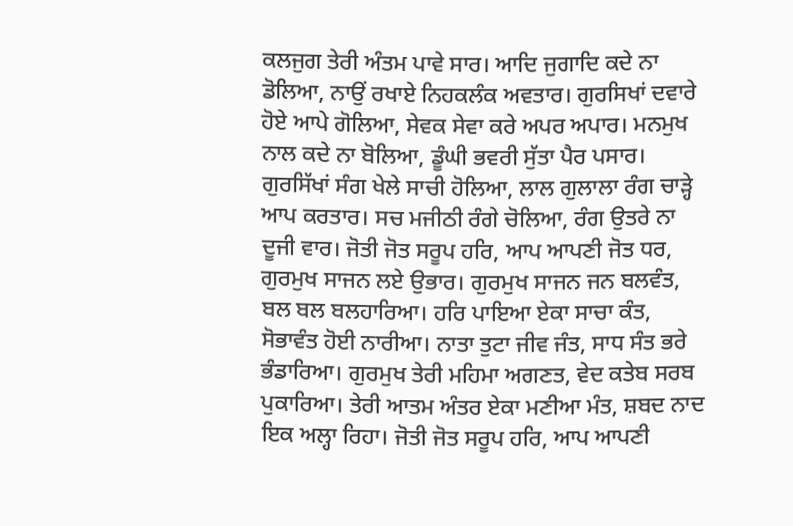ਕਲਜੁਗ ਤੇਰੀ ਅੰਤਮ ਪਾਵੇ ਸਾਰ। ਆਦਿ ਜੁਗਾਦਿ ਕਦੇ ਨਾ ਡੋਲਿਆ, ਨਾਉਂ ਰਖਾਏ ਨਿਹਕਲੰਕ ਅਵਤਾਰ। ਗੁਰਸਿਖਾਂ ਦਵਾਰੇ ਹੋਏ ਆਪੇ ਗੋਲਿਆ, ਸੇਵਕ ਸੇਵਾ ਕਰੇ ਅਪਰ ਅਪਾਰ। ਮਨਮੁਖ ਨਾਲ ਕਦੇ ਨਾ ਬੋਲਿਆ, ਡੂੰਘੀ ਭਵਰੀ ਸੁੱਤਾ ਪੈਰ ਪਸਾਰ। ਗੁਰਸਿੱਖਾਂ ਸੰਗ ਖੇਲੇ ਸਾਚੀ ਹੋਲਿਆ, ਲਾਲ ਗੁਲਾਲਾ ਰੰਗ ਚਾੜ੍ਹੇ ਆਪ ਕਰਤਾਰ। ਸਚ ਮਜੀਠੀ ਰੰਗੇ ਚੋਲਿਆ, ਰੰਗ ਉਤਰੇ ਨਾ ਦੂਜੀ ਵਾਰ। ਜੋਤੀ ਜੋਤ ਸਰੂਪ ਹਰਿ, ਆਪ ਆਪਣੀ ਜੋਤ ਧਰ, ਗੁਰਮੁਖ ਸਾਜਨ ਲਏ ਉਭਾਰ। ਗੁਰਮੁਖ ਸਾਜਨ ਜਨ ਬਲਵੰਤ, ਬਲ ਬਲ ਬਲਹਾਰਿਆ। ਹਰਿ ਪਾਇਆ ਏਕਾ ਸਾਚਾ ਕੰਤ, ਸੋਭਾਵੰਤ ਹੋਈ ਨਾਰੀਆ। ਨਾਤਾ ਤੁਟਾ ਜੀਵ ਜੰਤ, ਸਾਧ ਸੰਤ ਭਰੇ ਭੰਡਾਰਿਆ। ਗੁਰਮੁਖ ਤੇਰੀ ਮਹਿਮਾ ਅਗਣਤ, ਵੇਦ ਕਤੇਬ ਸਰਬ ਪੁਕਾਰਿਆ। ਤੇਰੀ ਆਤਮ ਅੰਤਰ ਏਕਾ ਮਣੀਆ ਮੰਤ, ਸ਼ਬਦ ਨਾਦ ਇਕ ਅਲ੍ਹਾ ਰਿਹਾ। ਜੋਤੀ ਜੋਤ ਸਰੂਪ ਹਰਿ, ਆਪ ਆਪਣੀ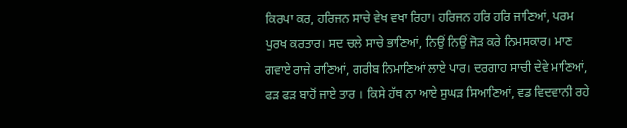ਕਿਰਪਾ ਕਰ, ਹਰਿਜਨ ਸਾਚੇ ਵੇਖ ਵਖਾ ਰਿਹਾ। ਹਰਿਜਨ ਹਰਿ ਹਰਿ ਜਾਣਿਆਂ, ਪਰਮ ਪੁਰਖ ਕਰਤਾਰ। ਸਦ ਚਲੇ ਸਾਚੇ ਭਾਣਿਆਂ, ਨਿਉਂ ਨਿਉਂ ਜੋੜ ਕਰੇ ਨਿਮਸਕਾਰ। ਮਾਣ ਗਵਾਏ ਰਾਜੇ ਰਾਣਿਆਂ, ਗਰੀਬ ਨਿਮਾਣਿਆਂ ਲਾਏ ਪਾਰ। ਦਰਗਾਹ ਸਾਚੀ ਦੇਵੇ ਮਾਣਿਆਂ, ਫੜ ਫੜ ਬਾਹੋਂ ਜਾਏ ਤਾਰ । ਕਿਸੇ ਹੱਥ ਨਾ ਆਏ ਸੁਘੜ ਸਿਆਣਿਆਂ, ਵਡ ਵਿਦਵਾਨੀ ਰਹੇ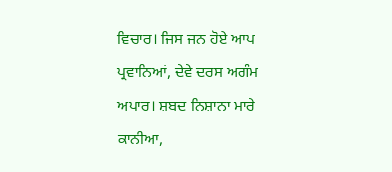ਵਿਚਾਰ। ਜਿਸ ਜਨ ਹੋਏ ਆਪ ਪ੍ਰਵਾਨਿਆਂ, ਦੇਵੇ ਦਰਸ ਅਗੰਮ ਅਪਾਰ। ਸ਼ਬਦ ਨਿਸ਼ਾਨਾ ਮਾਰੇ ਕਾਨੀਆ,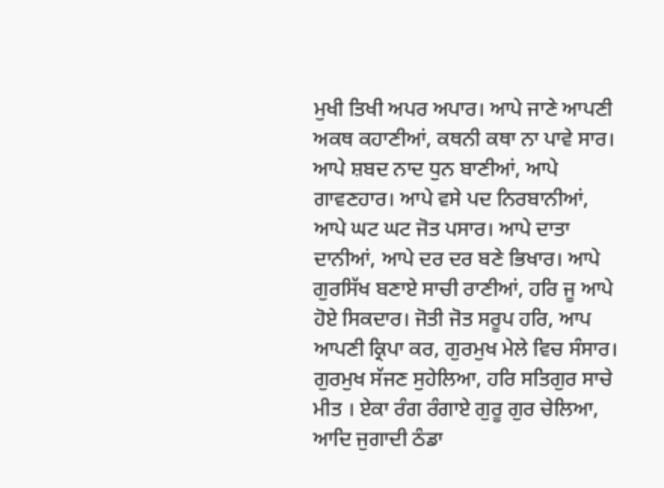ਮੁਖੀ ਤਿਖੀ ਅਪਰ ਅਪਾਰ। ਆਪੇ ਜਾਣੇ ਆਪਣੀ ਅਕਥ ਕਹਾਣੀਆਂ, ਕਥਨੀ ਕਥਾ ਨਾ ਪਾਵੇ ਸਾਰ। ਆਪੇ ਸ਼ਬਦ ਨਾਦ ਧੁਨ ਬਾਣੀਆਂ, ਆਪੇ ਗਾਵਣਹਾਰ। ਆਪੇ ਵਸੇ ਪਦ ਨਿਰਬਾਨੀਆਂ, ਆਪੇ ਘਟ ਘਟ ਜੋਤ ਪਸਾਰ। ਆਪੇ ਦਾਤਾ ਦਾਨੀਆਂ, ਆਪੇ ਦਰ ਦਰ ਬਣੇ ਭਿਖਾਰ। ਆਪੇ ਗੁਰਸਿੱਖ ਬਣਾਏ ਸਾਚੀ ਰਾਣੀਆਂ, ਹਰਿ ਜੂ ਆਪੇ ਹੋਏ ਸਿਕਦਾਰ। ਜੋਤੀ ਜੋਤ ਸਰੂਪ ਹਰਿ, ਆਪ ਆਪਣੀ ਕ੍ਰਿਪਾ ਕਰ, ਗੁਰਮੁਖ ਮੇਲੇ ਵਿਚ ਸੰਸਾਰ। ਗੁਰਮੁਖ ਸੱਜਣ ਸੁਹੇਲਿਆ, ਹਰਿ ਸਤਿਗੁਰ ਸਾਚੇ ਮੀਤ । ਏਕਾ ਰੰਗ ਰੰਗਾਏ ਗੁਰੂ ਗੁਰ ਚੇਲਿਆ, ਆਦਿ ਜੁਗਾਦੀ ਠੰਡਾ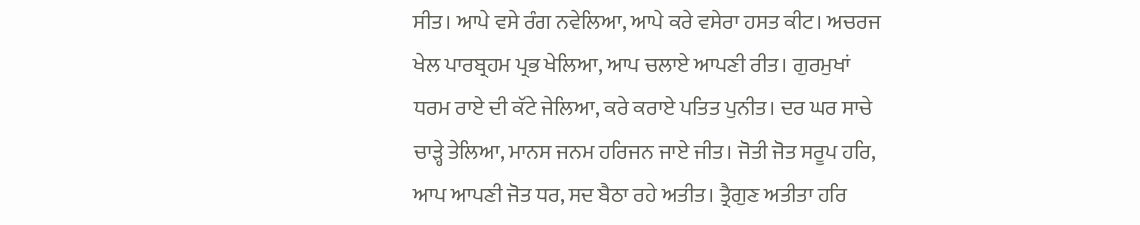ਸੀਤ। ਆਪੇ ਵਸੇ ਰੰਗ ਨਵੇਲਿਆ, ਆਪੇ ਕਰੇ ਵਸੇਰਾ ਹਸਤ ਕੀਟ। ਅਚਰਜ ਖੇਲ ਪਾਰਬ੍ਰਹਮ ਪ੍ਰਭ ਖੇਲਿਆ, ਆਪ ਚਲਾਏ ਆਪਣੀ ਰੀਤ। ਗੁਰਮੁਖਾਂ ਧਰਮ ਰਾਏ ਦੀ ਕੱਟੇ ਜੇਲਿਆ, ਕਰੇ ਕਰਾਏ ਪਤਿਤ ਪੁਨੀਤ। ਦਰ ਘਰ ਸਾਚੇ ਚਾੜ੍ਹੇ ਤੇਲਿਆ, ਮਾਨਸ ਜਨਮ ਹਰਿਜਨ ਜਾਏ ਜੀਤ। ਜੋਤੀ ਜੋਤ ਸਰੂਪ ਹਰਿ, ਆਪ ਆਪਣੀ ਜੋਤ ਧਰ, ਸਦ ਬੈਠਾ ਰਹੇ ਅਤੀਤ। ਤ੍ਰੈਗੁਣ ਅਤੀਤਾ ਹਰਿ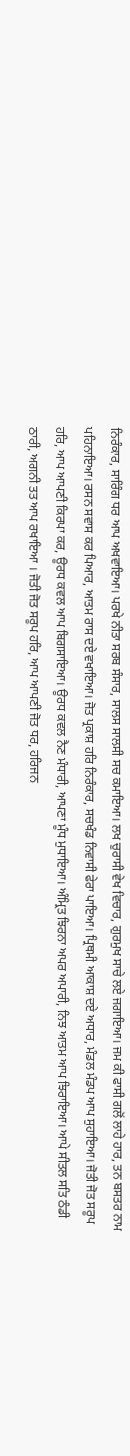ਨਿਰੰਕਾਰ, ਸਾਰਿੰਗ ਧਰ ਆਪ ਅਖਵਾਇਆ। ਪਰਖੇ ਨੀਤਾ ਸਰਬ ਸੰਸਾਰ, ਸਾਲਸ ਸਾਲਸੀ ਸਚ ਕਮਾਇਆ। ਲਖ ਚੁਰਾਸੀ ਵੇਖ ਵਿਚਾਰ, ਗੁਰਮੁਖ ਸਾਚੇ ਲਏ ਜਗਾਇਆ। ਜਮ ਕੀ ਫਾਸੀ ਗਲੋਂ ਲਾਹੇ ਹਾਰ, ਤਨ ਬਸਤਰ ਨਾਮ ਪਹਿਨਾਇਆ। ਰਸਨ ਸਵਾਸ ਕਰ ਪਿਆਰ, ਆਤਮ ਰਾਸ ਦਏ ਵਖਾਇਆ। ਜੋਤ ਪ੍ਰਕਾਸ਼ ਹਰਿ ਨਿਰੰਕਾਰ, ਸਚਖੰਡ ਨਿਵਾਸੀ ਫੇਰਾ ਪਾਇਆ। ਪ੍ਰਿਥਮੀ ਆਕਾਸ਼ ਦਏ ਅਧਾਰ, ਮੰਡਲ ਮੰਡਪ ਆਪ ਸੁਹਾਇਆ। ਜੋਤੀ ਜੋਤ ਸਰੂਪ ਹਰਿ, ਆਪ ਆਪਣੀ ਕਿਰਪਾ ਕਰ, ਊਰਧ ਕਵਲ ਆਪ ਬਿਗਸਾਇਆ। ਊਰਧ ਕਵਲ ਨੈਣ ਮੰਧਾਰੀ, ਆਪਣਾ ਮੂੰਧ ਮੁਧਾਇਆ। ਅੰਮ੍ਰਿਤ ਝਿਰਨਾ ਅਪਰ ਅਪਾਰੀ, ਨਿਝ ਆਤਮ ਆਪ ਝਿਰਾਇਆ। ਆਪੇ ਸੀਤਲ ਸਤਿ ਠੰਡੀ ਠਾਰੀ, ਅਗਨੀ ਤਤ ਆਪ ਰਖਾਇਆ । ਜੋਤੀ ਜੋਤ ਸਰੂਪ ਹਰਿ, ਆਪ ਆਪਣੀ ਜੋਤ ਧਰ, ਹਰਿਜਨ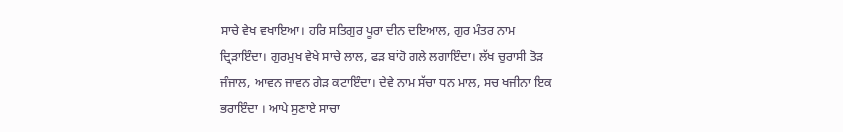ਸਾਚੇ ਵੇਖ ਵਖਾਇਆ। ਹਰਿ ਸਤਿਗੁਰ ਪੂਰਾ ਦੀਨ ਦਇਆਲ, ਗੁਰ ਮੰਤਰ ਨਾਮ ਦ੍ਰਿੜਾਇੰਦਾ। ਗੁਰਮੁਖ ਵੇਖੇ ਸਾਚੇ ਲਾਲ, ਫੜ ਬਾਂਹੋ ਗਲੇ ਲਗਾਇੰਦਾ। ਲੱਖ ਚੁਰਾਸੀ ਤੋੜ ਜੰਜਾਲ, ਆਵਨ ਜਾਵਨ ਗੇੜ ਕਟਾਇੰਦਾ। ਦੇਵੇ ਨਾਮ ਸੱਚਾ ਧਨ ਮਾਲ, ਸਚ ਖਜੀਨਾ ਇਕ ਭਰਾਇੰਦਾ । ਆਪੇ ਸੁਣਾਏ ਸਾਚਾ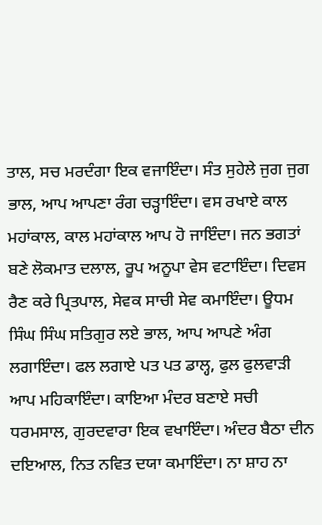ਤਾਲ, ਸਚ ਮਰਦੰਗਾ ਇਕ ਵਜਾਇੰਦਾ। ਸੰਤ ਸੁਹੇਲੇ ਜੁਗ ਜੁਗ ਭਾਲ, ਆਪ ਆਪਣਾ ਰੰਗ ਚੜ੍ਹਾਇੰਦਾ। ਵਸ ਰਖਾਏ ਕਾਲ ਮਹਾਂਕਾਲ, ਕਾਲ ਮਹਾਂਕਾਲ ਆਪ ਹੋ ਜਾਇੰਦਾ। ਜਨ ਭਗਤਾਂ ਬਣੇ ਲੋਕਮਾਤ ਦਲਾਲ, ਰੂਪ ਅਨੂਪਾ ਵੇਸ ਵਟਾਇੰਦਾ। ਦਿਵਸ ਰੈਣ ਕਰੇ ਪ੍ਰਿਤਪਾਲ, ਸੇਵਕ ਸਾਚੀ ਸੇਵ ਕਮਾਇੰਦਾ। ਊਧਮ ਸਿੰਘ ਸਿੰਘ ਸਤਿਗੁਰ ਲਏ ਭਾਲ, ਆਪ ਆਪਣੇ ਅੰਗ ਲਗਾਇੰਦਾ। ਫਲ ਲਗਾਏ ਪਤ ਪਤ ਡਾਲ੍ਹ, ਫੁਲ ਫੁਲਵਾੜੀ ਆਪ ਮਹਿਕਾਇੰਦਾ। ਕਾਇਆ ਮੰਦਰ ਬਣਾਏ ਸਚੀ ਧਰਮਸਾਲ, ਗੁਰਦਵਾਰਾ ਇਕ ਵਖਾਇੰਦਾ। ਅੰਦਰ ਬੈਠਾ ਦੀਨ ਦਇਆਲ, ਨਿਤ ਨਵਿਤ ਦਯਾ ਕਮਾਇੰਦਾ। ਨਾ ਸ਼ਾਹ ਨਾ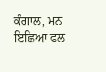ਕੰਗਾਲ, ਮਨ ਇਛਿਆ ਫਲ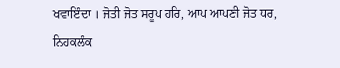ਖਵਾਇੰਦਾ । ਜੋਤੀ ਜੋਤ ਸਰੂਪ ਹਰਿ, ਆਪ ਆਪਣੀ ਜੋਤ ਧਰ, ਨਿਹਕਲੰਕ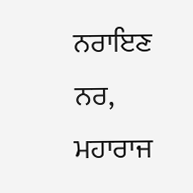ਨਰਾਇਣ ਨਰ, ਮਹਾਰਾਜ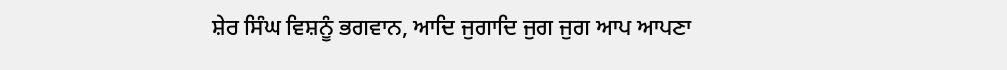ਸ਼ੇਰ ਸਿੰਘ ਵਿਸ਼ਨੂੰ ਭਗਵਾਨ, ਆਦਿ ਜੁਗਾਦਿ ਜੁਗ ਜੁਗ ਆਪ ਆਪਣਾ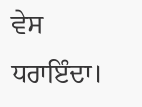ਵੇਸ ਧਰਾਇੰਦਾ।